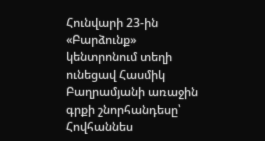Հունվարի 23-ին «Բարձունք» կենտրոնում տեղի ունեցավ Հասմիկ Բաղրամյանի առաջին գրքի շնորհանդեսը՝ Հովհաննես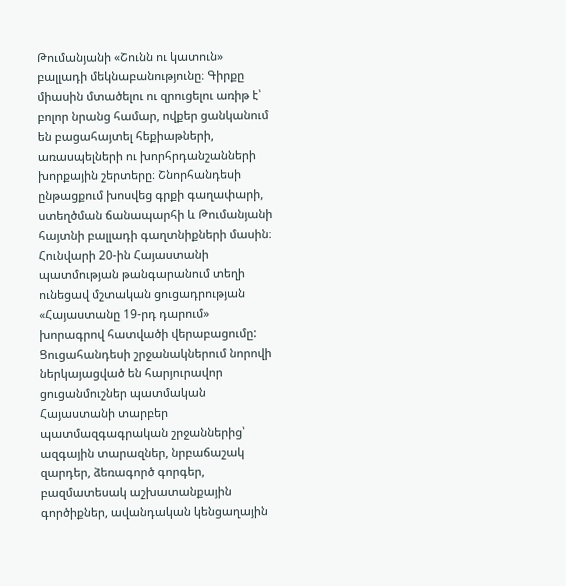Թումանյանի «Շունն ու կատուն» բալլադի մեկնաբանությունը։ Գիրքը միասին մտածելու ու զրուցելու առիթ է՝ բոլոր նրանց համար, ովքեր ցանկանում են բացահայտել հեքիաթների, առասպելների ու խորհրդանշանների խորքային շերտերը։ Շնորհանդեսի ընթացքում խոսվեց գրքի գաղափարի, ստեղծման ճանապարհի և Թումանյանի հայտնի բալլադի գաղտնիքների մասին։
Հունվարի 20-ին Հայաստանի պատմության թանգարանում տեղի ունեցավ մշտական ցուցադրության «Հայաստանը 19-րդ դարում» խորագրով հատվածի վերաբացումը: Ցուցահանդեսի շրջանակներում նորովի ներկայացված են հարյուրավոր ցուցանմուշներ պատմական Հայաստանի տարբեր պատմազգագրական շրջաններից՝ ազգային տարազներ, նրբաճաշակ զարդեր, ձեռագործ գորգեր, բազմատեսակ աշխատանքային գործիքներ, ավանդական կենցաղային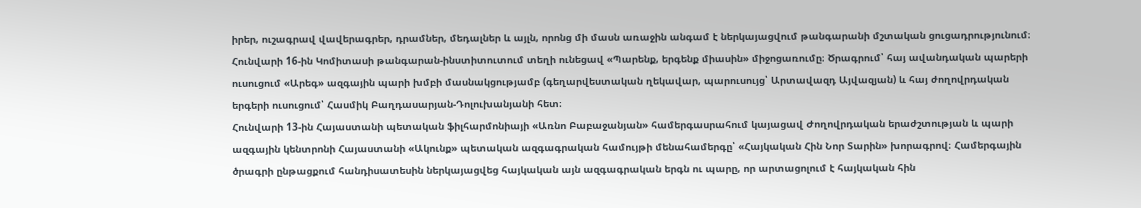իրեր, ուշագրավ վավերագրեր, դրամներ, մեդալներ և այլն, որոնց մի մասն առաջին անգամ է ներկայացվում թանգարանի մշտական ցուցադրությունում։
Հունվարի 16-ին Կոմիտասի թանգարան-ինստիտուտում տեղի ունեցավ «Պարենք, երգենք միասին» միջոցառումը։ Ծրագրում՝ հայ ավանդական պարերի ուսուցում «Արեգ» ազգային պարի խմբի մասնակցությամբ (գեղարվեստական ղեկավար, պարուսույց՝ Արտավազդ Այվազյան) և հայ ժողովրդական երգերի ուսուցում՝ Հասմիկ Բաղդասարյան-Դոլուխանյանի հետ։
Հունվարի 13-ին Հայաստանի պետական ֆիլհարմոնիայի «Առնո Բաբաջանյան» համերգասրահում կայացավ Ժողովրդական երաժշտության և պարի ազգային կենտրոնի Հայաստանի «Ակունք» պետական ազգագրական համույթի մենահամերգը՝ «Հայկական Հին Նոր Տարին» խորագրով։ Համերգային ծրագրի ընթացքում հանդիսատեսին ներկայացվեց հայկական այն ազգագրական երգն ու պարը, որ արտացոլում է հայկական հին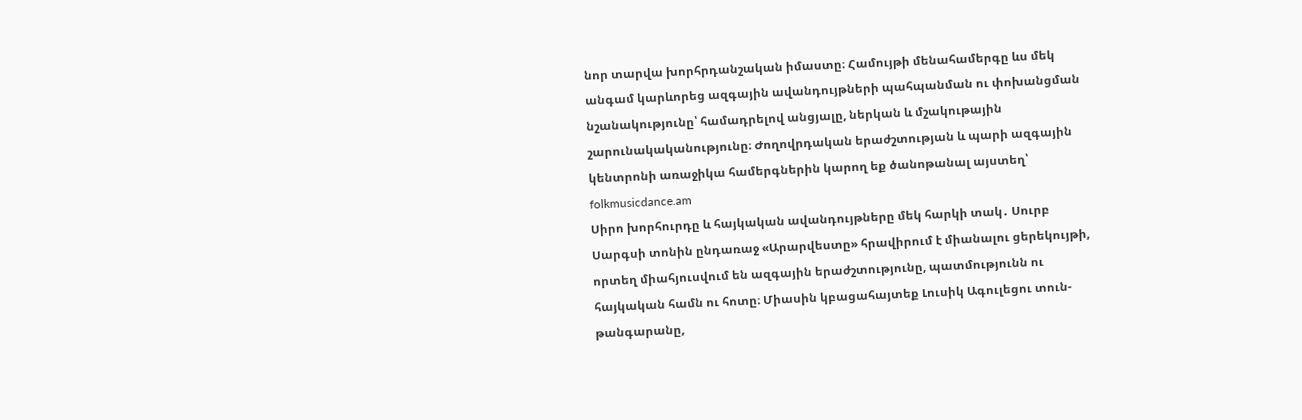նոր տարվա խորհրդանշական իմաստը։ Համույթի մենահամերգը ևս մեկ անգամ կարևորեց ազգային ավանդույթների պահպանման ու փոխանցման նշանակությունը՝ համադրելով անցյալը, ներկան և մշակութային շարունակականությունը։ Ժողովրդական երաժշտության և պարի ազգային կենտրոնի առաջիկա համերգներին կարող եք ծանոթանալ այստեղ՝ folkmusicdance.am
Սիրո խորհուրդը և հայկական ավանդույթները մեկ հարկի տակ․ Սուրբ Սարգսի տոնին ընդառաջ «Արարվեստը» հրավիրում է միանալու ցերեկույթի, որտեղ միահյուսվում են ազգային երաժշտությունը, պատմությունն ու հայկական համն ու հոտը։ Միասին կբացահայտեք Լուսիկ Ագուլեցու տուն-թանգարանը,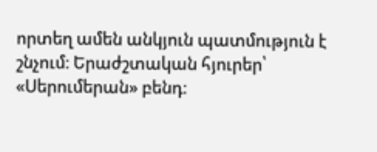որտեղ ամեն անկյուն պատմություն է շնչում։ Երաժշտական հյուրեր՝ «Սերումերան» բենդ։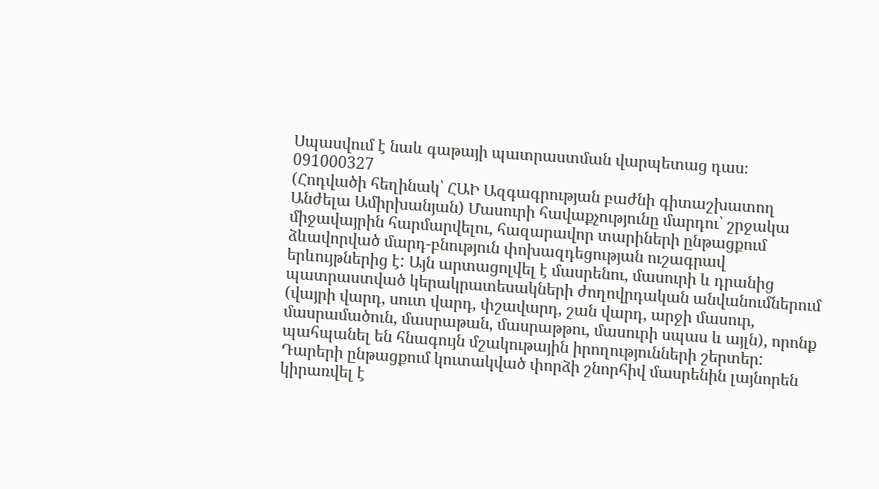Սպասվում է նաև գաթայի պատրաստման վարպետաց դաս։ 091000327
(Հոդվածի հեղինակ՝ ՀԱԻ Ազգագրության բաժնի գիտաշխատող Անժելա Ամիրխանյան) Մասուրի հավաքչությունը մարդու՝ շրջակա միջավայրին հարմարվելու, հազարավոր տարիների ընթացքում ձևավորված մարդ-բնություն փոխազդեցության ուշագրավ երևույթներից է: Այն արտացոլվել է մասրենու, մասուրի և դրանից պատրաստված կերակրատեսակների ժողովրդական անվանումներում (վայրի վարդ, սուտ վարդ, փշավարդ, շան վարդ, արջի մասուր, մասրամածուն, մասրաթան, մասրաթթու, մասուրի սպաս և այլն), որոնք պահպանել են հնագույն մշակութային իրողությունների շերտեր: Դարերի ընթացքում կուտակված փորձի շնորհիվ մասրենին լայնորեն կիրառվել է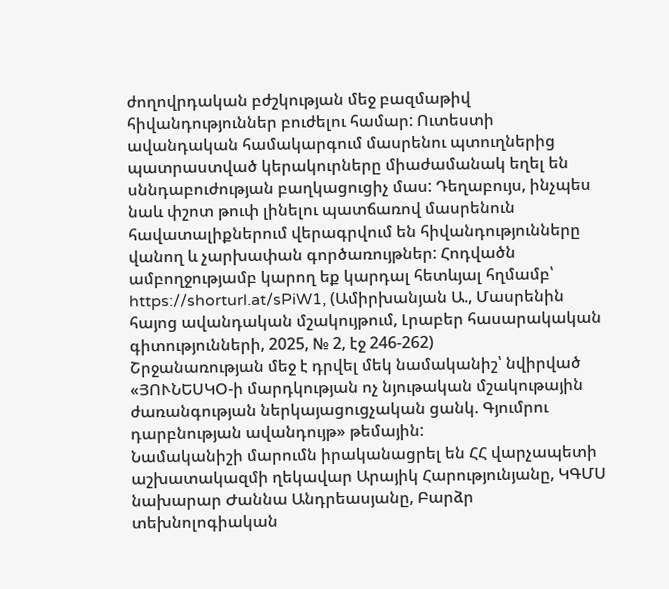ժողովրդական բժշկության մեջ բազմաթիվ հիվանդություններ բուժելու համար: Ուտեստի ավանդական համակարգում մասրենու պտուղներից պատրաստված կերակուրները միաժամանակ եղել են սննդաբուժության բաղկացուցիչ մաս: Դեղաբույս, ինչպես նաև փշոտ թուփ լինելու պատճառով մասրենուն հավատալիքներում վերագրվում են հիվանդությունները վանող և չարխափան գործառույթներ: Հոդվածն ամբողջությամբ կարող եք կարդալ հետևյալ հղմամբ՝ https://shorturl.at/sPiW1, (Ամիրխանյան Ա., Մասրենին հայոց ավանդական մշակույթում, Լրաբեր հասարակական գիտությունների, 2025, № 2, էջ 246-262)
Շրջանառության մեջ է դրվել մեկ նամականիշ՝ նվիրված «ՅՈՒՆԵՍԿՕ-ի մարդկության ոչ նյութական մշակութային ժառանգության ներկայացուցչական ցանկ. Գյումրու դարբնության ավանդույթ» թեմային:
Նամականիշի մարումն իրականացրել են ՀՀ վարչապետի աշխատակազմի ղեկավար Արայիկ Հարությունյանը, ԿԳՄՍ նախարար Ժաննա Անդրեասյանը, Բարձր տեխնոլոգիական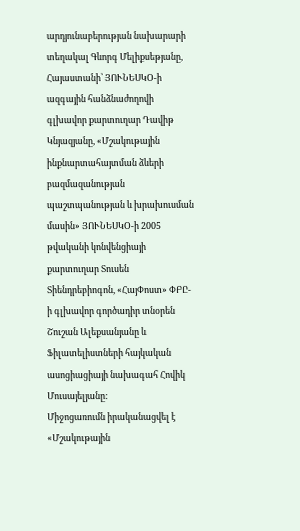արդյունաբերության նախարարի տեղակալ Գևորգ Մելիքսեթյանը, Հայաստանի՝ ՅՈՒՆԵՍԿՕ-ի ազգային հանձնաժողովի գլխավոր քարտուղար Դավիթ Կնյազյանը, «Մշակութային ինքնարտահայտման ձևերի բազմազանության պաշտպանության և խրախուսման մասին» ՅՈՒՆԵՍԿՕ-ի 2005 թվականի կոնվենցիայի քարտուղար Տուսեն Տիենդրեբիոգոն, «ՀայՓոստ» ՓԲԸ-ի գլխավոր գործադիր տնօրեն Շուշան Ալեքսանյանը և Ֆիլատելիստների հայկական ասոցիացիայի նախագահ Հովիկ Մուսայելյանը:
Միջոցառումն իրականացվել է «Մշակութային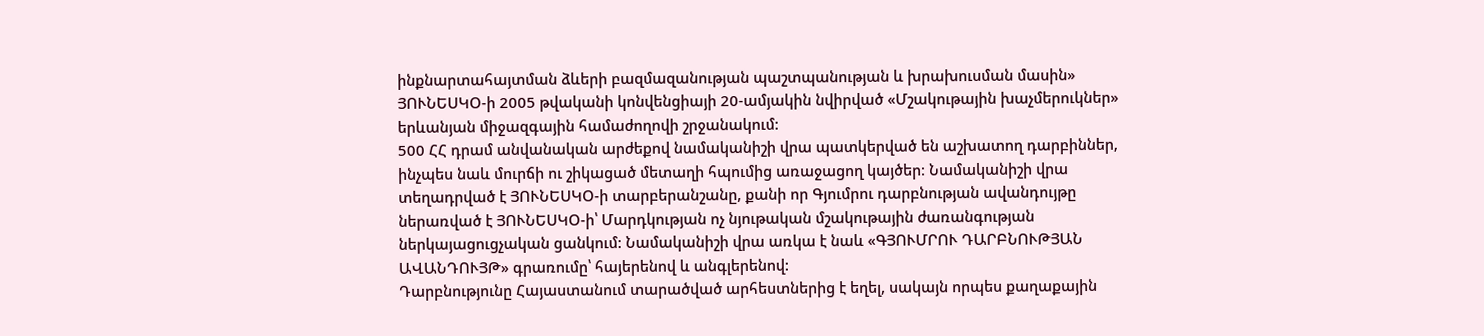ինքնարտահայտման ձևերի բազմազանության պաշտպանության և խրախուսման մասին» ՅՈՒՆԵՍԿՕ-ի 2005 թվականի կոնվենցիայի 20-ամյակին նվիրված «Մշակութային խաչմերուկներ» երևանյան միջազգային համաժողովի շրջանակում:
500 ՀՀ դրամ անվանական արժեքով նամականիշի վրա պատկերված են աշխատող դարբիններ, ինչպես նաև մուրճի ու շիկացած մետաղի հպումից առաջացող կայծեր։ Նամականիշի վրա տեղադրված է ՅՈՒՆԵՍԿՕ-ի տարբերանշանը, քանի որ Գյումրու դարբնության ավանդույթը ներառված է ՅՈՒՆԵՍԿՕ-ի՝ Մարդկության ոչ նյութական մշակութային ժառանգության ներկայացուցչական ցանկում: Նամականիշի վրա առկա է նաև «ԳՅՈՒՄՐՈՒ ԴԱՐԲՆՈՒԹՅԱՆ ԱՎԱՆԴՈՒՅԹ» գրառումը՝ հայերենով և անգլերենով:
Դարբնությունը Հայաստանում տարածված արհեստներից է եղել, սակայն որպես քաղաքային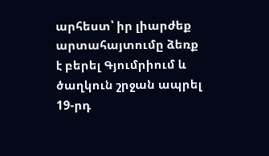արհեստ՝ իր լիարժեք արտահայտումը ձեռք է բերել Գյումրիում և ծաղկուն շրջան ապրել 19-րդ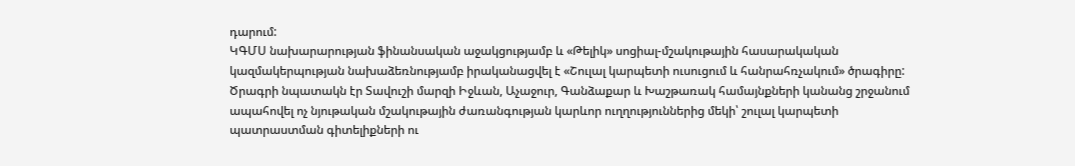դարում:
ԿԳՄՍ նախարարության ֆինանսական աջակցությամբ և «Թելիկ» սոցիալ-մշակութային հասարակական կազմակերպության նախաձեռնությամբ իրականացվել է «Շուլալ կարպետի ուսուցում և հանրահռչակում» ծրագիրը:
Ծրագրի նպատակն էր Տավուշի մարզի Իջևան, Աչաջուր, Գանձաքար և Խաշթառակ համայնքների կանանց շրջանում ապահովել ոչ նյութական մշակութային ժառանգության կարևոր ուղղություններից մեկի՝ շուլալ կարպետի պատրաստման գիտելիքների ու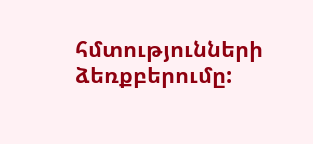հմտությունների ձեռքբերումը: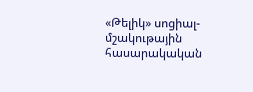«Թելիկ» սոցիալ-մշակութային հասարակական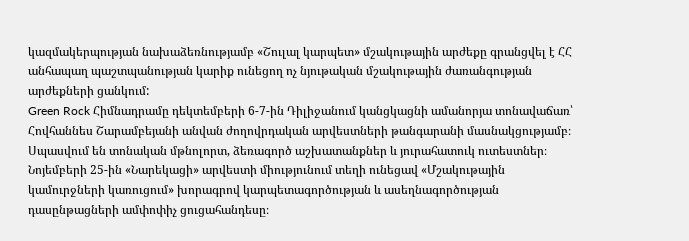կազմակերպության նախաձեռնությամբ «Շուլալ կարպետ» մշակութային արժեքը գրանցվել է ՀՀ անհապաղ պաշտպանության կարիք ունեցող ոչ նյութական մշակութային ժառանգության արժեքների ցանկում:
Green Rock Հիմնադրամը դեկտեմբերի 6-7-ին Դիլիջանում կանցկացնի ամանորյա տոնավաճառ՝ Հովհաննես Շարամբեյանի անվան ժողովրդական արվեստների թանգարանի մասնակցությամբ։ Սպասվում են տոնական մթնոլորտ, ձեռագործ աշխատանքներ և յուրահատուկ ուտեստներ։
Նոյեմբերի 25-ին «Նարեկացի» արվեստի միությունում տեղի ունեցավ «Մշակութային կամուրջների կառուցում» խորագրով կարպետագործության և ասեղնագործության դասընթացների ամփոփիչ ցուցահանդեսը։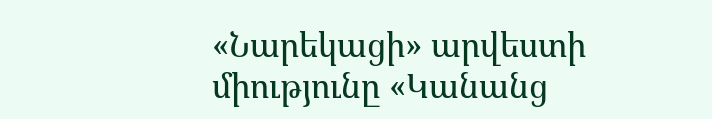«Նարեկացի» արվեստի միությունը «Կանանց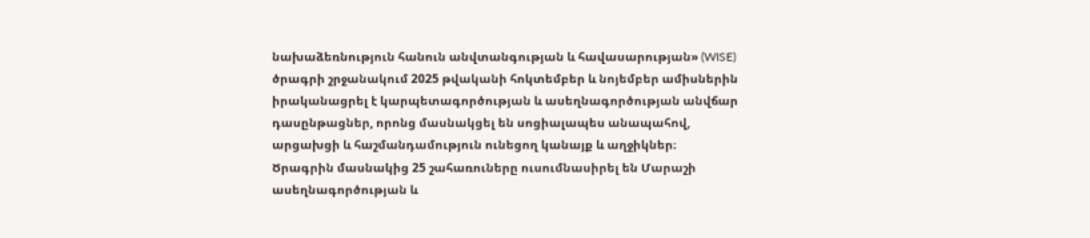նախաձեռնություն հանուն անվտանգության և հավասարության» (WISE) ծրագրի շրջանակում 2025 թվականի հոկտեմբեր և նոյեմբեր ամիսներին իրականացրել է կարպետագործության և ասեղնագործության անվճար դասընթացներ, որոնց մասնակցել են սոցիալապես անապահով, արցախցի և հաշմանդամություն ունեցող կանայք և աղջիկներ։
Ծրագրին մասնակից 25 շահառուները ուսումնասիրել են Մարաշի ասեղնագործության և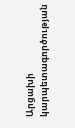Արցախի կարպետագործության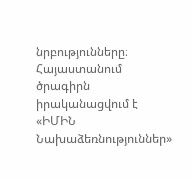նրբությունները։
Հայաստանում ծրագիրն իրականացվում է «ԻՄԻՆ Նախաձեռնություններ»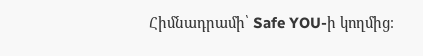Հիմնադրամի՝ Safe YOU-ի կողմից։